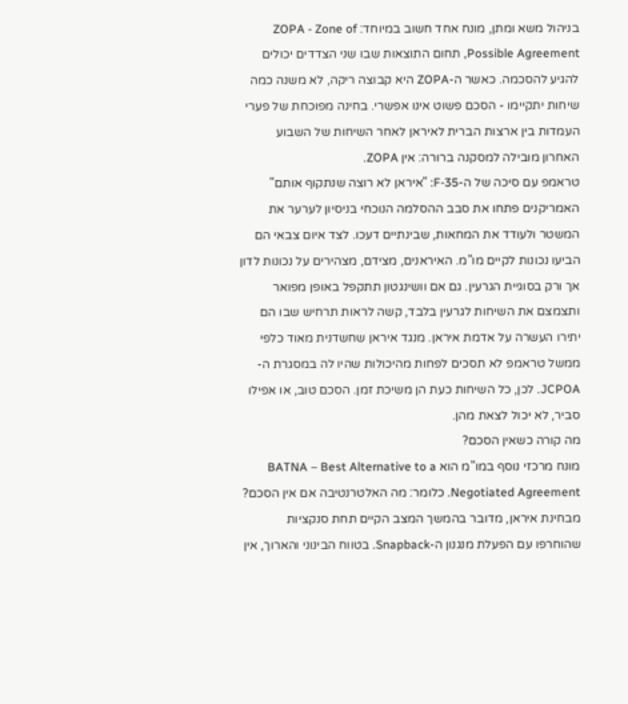בניהול משא ומתן, מונח אחד חשוב במיוחד: ZOPA - Zone of Possible Agreement, תחום התוצאות שבו שני הצדדים יכולים להגיע להסכמה. כאשר ה-ZOPA היא קבוצה ריקה, לא משנה כמה שיחות יתקיימו - הסכם פשוט אינו אפשרי. בחינה מפוכחת של פערי העמדות בין ארצות הברית לאיראן לאחר השיחות של השבוע האחרון מובילה למסקנה ברורה: אין ZOPA.
טראמפ עם סיכה של ה-F-35: "איראן לא רוצה שנתקוף אותם"
האמריקנים פתחו את סבב ההסלמה הנוכחי בניסיון לערער את המשטר ולעודד את המחאות, שבינתיים דעכו. לצד איום צבאי הם הביעו נכונות לקיים מו"מ. האיראנים, מצידם, מצהירים על נכונות לדון אך ורק בסוגיית הגרעין. גם אם וושינגטון תתקפל באופן מפואר ותצמצם את השיחות לגרעין בלבד, קשה לראות תרחיש שבו הם יתירו העשרה על אדמת איראן. מנגד איראן שחשדנית מאוד כלפי ממשל טראמפ לא תסכים לפחות מהיכולות שהיו לה במסגרת ה-JCPOA. לכן, כל השיחות כעת הן משיכת זמן. הסכם טוב, או אפילו סביר, לא יכול לצאת מהן.
מה קורה כשאין הסכם?
מונח מרכזי נוסף במו"מ הוא BATNA – Best Alternative to a Negotiated Agreement. כלומר: מה האלטרנטיבה אם אין הסכם?
מבחינת איראן, מדובר בהמשך המצב הקיים תחת סנקציות שהוחרפו עם הפעלת מנגנון ה-Snapback. בטווח הבינוני והארוך, אין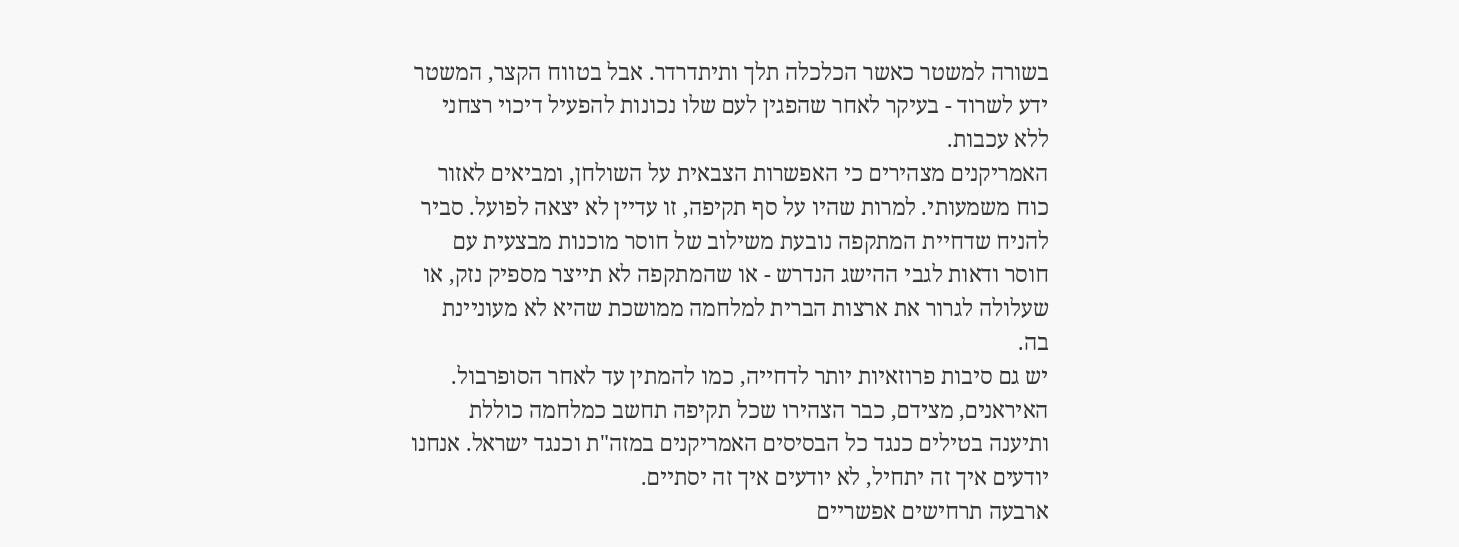בשורה למשטר כאשר הכלכלה תלך ותיתדרדר. אבל בטווח הקצר, המשטר ידע לשרוד - בעיקר לאחר שהפגין לעם שלו נכונות להפעיל דיכוי רצחני ללא עכבות.
האמריקנים מצהירים כי האפשרות הצבאית על השולחן, ומביאים לאזור כוח משמעותי. למרות שהיו על סף תקיפה, זו עדיין לא יצאה לפועל. סביר להניח שדחיית המתקפה נובעת משילוב של חוסר מוכנות מבצעית עם חוסר ודאות לגבי ההישג הנדרש - או שהמתקפה לא תייצר מספיק נזק, או שעלולה לגרור את ארצות הברית למלחמה ממושכת שהיא לא מעוניינת בה.
יש גם סיבות פרוזאיות יותר לדחייה, כמו להמתין עד לאחר הסופרבול. האיראנים, מצידם, כבר הצהירו שכל תקיפה תחשב כמלחמה כוללת ותיענה בטילים כנגד כל הבסיסים האמריקנים במזה"ת וכנגד ישראל. אנחנו יודעים איך זה יתחיל, לא יודעים איך זה יסתיים.
ארבעה תרחישים אפשריים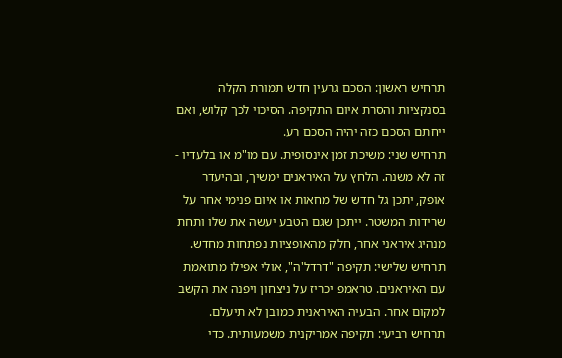תרחיש ראשון: הסכם גרעין חדש תמורת הקלה בסנקציות והסרת איום התקיפה. הסיכוי לכך קלוש, ואם ייחתם הסכם כזה יהיה הסכם רע.
תרחיש שני: משיכת זמן אינסופית. עם מו"מ או בלעדיו - זה לא משנה. הלחץ על האיראנים ימשיך, ובהיעדר אופק, יתכן גל חדש של מחאות או איום פנימי אחר על שרידות המשטר. ייתכן שגם הטבע יעשה את שלו ותחת מנהיג איראני אחר, חלק מהאופציות נפתחות מחדש.
תרחיש שלישי: תקיפה "דרדל'ה", אולי אפילו מתואמת עם האיראנים. טראמפ יכריז על ניצחון ויפנה את הקשב למקום אחר. הבעיה האיראנית כמובן לא תיעלם.
תרחיש רביעי: תקיפה אמריקנית משמעותית. כדי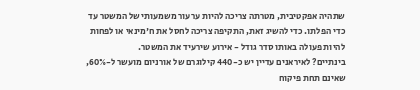שתהיה אפקטיבית, מטרתה צריכה להיות ערעור משמעותי של המשטר עד כדי הפלתו. כדי להשיג זאת, התקיפה צריכה לחסל את ח'מינאי או לפחות להיות פעולה באותו סדר גודל - אירוע שירעיד את המשטר.
בינתיים? לאיראנים עדיין יש כ-440 קילוגרם של אורניום מועשר ל-60%, שאינם תחת פיקוח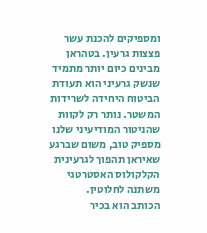ומספיקים להכנת עשר פצצות גרעין. בטהראן מבינים כיום יותר מתמיד שנשק גרעיני הוא תעודת הביטוח היחידה לשרידות המשטר. נותר רק לקוות שהניטור המודיעיני שלנו מספיק טוב, משום שברגע שאיראן תהפוך לגרעינית הקלקולוס האסטרטגי משתנה לחלוטין.
הכותב הוא בכיר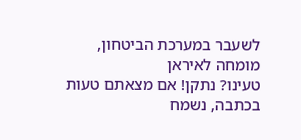לשעבר במערכת הביטחון, מומחה לאיראן
טעינו? נתקן! אם מצאתם טעות בכתבה, נשמח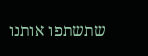שתשתפו אותנו